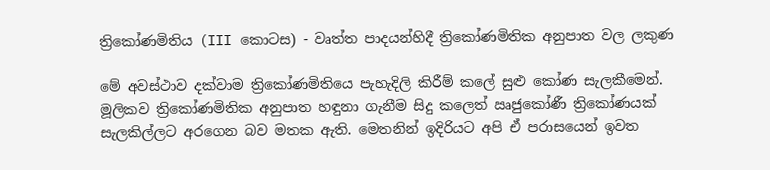ත්‍රිකෝණමිතිය (III කොටස) - වෘත්ත පාදයන්හිදී ත්‍රිකෝණමිතික අනුපාත වල ලකුණ

මේ අවස්ථාව දක්වාම ත්‍රිකෝණමිතියෙ පැහැදිලි කිරීම් කලේ සුළු කෝණ සැලකීමෙන්. මූලිකව ත්‍රිකෝණමිතික අනුපාත හඳුනා ගැනීම සිදු කලෙත් ඍජුකෝණී ත්‍රිකෝණයක් සැලකිල්ලට අරගෙන බව මතක ඇති. මෙතනින් ඉදිරියට අපි ඒ පරාසයෙන් ඉවත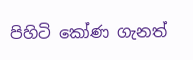පිහිටි කෝණ ගැනත්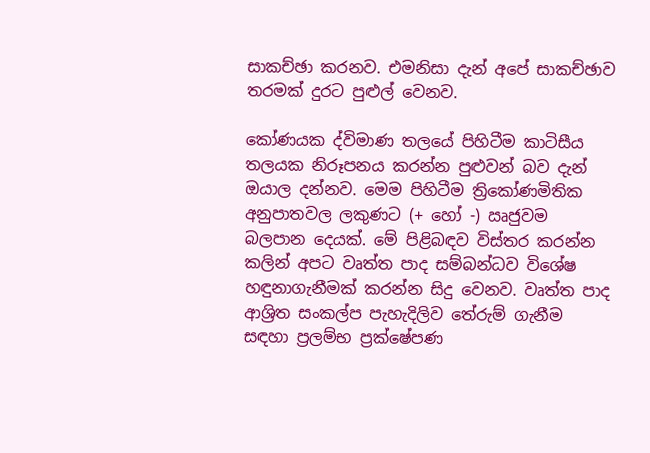සාකච්ඡා කරනව. එමනිසා දැන් අපේ සාකච්ඡාව තරමක් දුරට පුළුල් වෙනව.

කෝණයක ද්විමාණ තලයේ පිහිටීම කාටිසීය තලයක නිරූපනය කරන්න පුළුවන් බව දැන් ඔයාල දන්නව. මෙම පිහිටීම ත්‍රිකෝණමිතික අනුපාතවල ලකුණට (+ හෝ -) ඍජුවම බලපාන දෙයක්. මේ පිළිබඳව විස්තර කරන්න කලින් අපට වෘත්ත පාද සම්බන්ධව විශේෂ හඳුනාගැනීමක් කරන්න සිදු වෙනව. වෘත්ත පාද ආශ්‍රිත සංකල්ප පැහැදිලිව තේරුම් ගැනීම සඳහා ප්‍රලම්භ ප්‍රක්ෂේපණ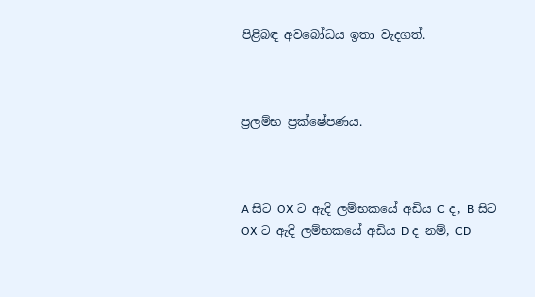පිළිබඳ අවබෝධය ඉතා වැදගත්.



ප්‍රලම්භ ප්‍රක්ෂේපණය.



A සිට OX ට ඇදි ලම්භකයේ අඩිය C ද, B සිට OX ට ඇදි ලම්භකයේ අඩිය D ද නම්, CD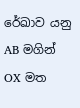රේඛාව යනු AB මගින් OX මත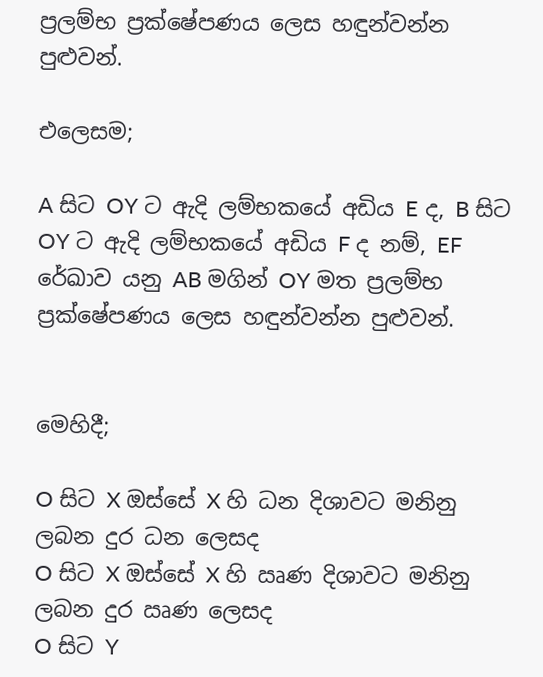ප්‍රලම්භ ප්‍රක්ෂේපණය ලෙස හඳුන්වන්න පුළුවන්.

එලෙසම;

A සිට OY ට ඇදි ලම්භකයේ අඩිය E ද, B සිට OY ට ඇදි ලම්භකයේ අඩිය F ද නම්, EF රේඛාව යනු AB මගින් OY මත ප්‍රලම්භ ප්‍රක්ෂේපණය ලෙස හඳුන්වන්න පුළුවන්.


මෙහිදී;

O සිට X ඔස්සේ X හි ධන දිශාවට මනිනු ලබන දුර ධන ලෙසද
O සිට X ඔස්සේ X හි ඍණ දිශාවට මනිනු ලබන දුර ඍණ ලෙසද
O සිට Y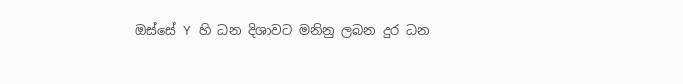ඔස්සේ Y හි ධන දිශාවට මනිනු ලබන දුර ධන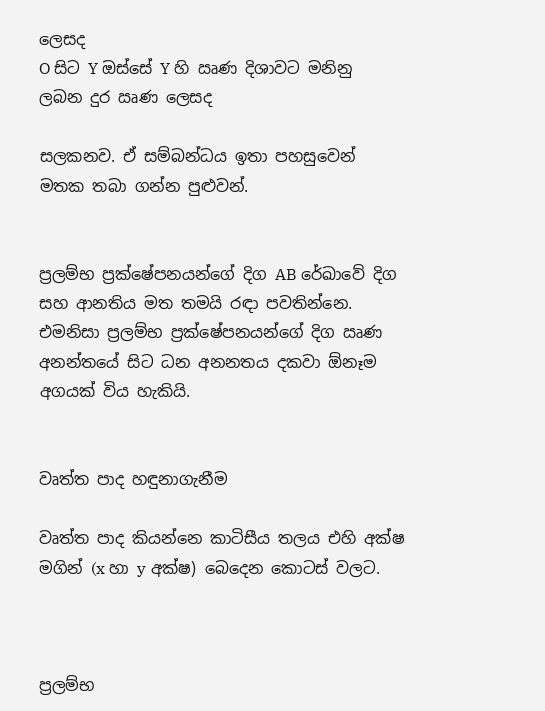ලෙසද
O සිට Y ඔස්සේ Y හි ඍණ දිශාවට මනිනු ලබන දුර ඍණ ලෙසද

සලකනව. ඒ සම්බන්ධය ඉතා පහසුවෙන් මතක තබා ගන්න පුළුවන්.


ප්‍රලම්භ ප්‍රක්ෂේපනයන්ගේ දිග AB රේඛාවේ දිග සහ ආනතිය මත තමයි රඳා පවතින්නෙ. එමනිසා ප්‍රලම්භ ප්‍රක්ෂේපනයන්ගේ දිග ඍණ අනන්තයේ සිට ධන අනනතය දකවා ඕනෑම අගයක් විය හැකියි.


වෘත්ත පාද හඳුනාගැනීම

වෘත්ත පාද කියන්නෙ කාටිසීය තලය එහි අක්ෂ මගින් (x හා y අක්ෂ) බෙදෙන කොටස් වලට.



ප්‍රලම්භ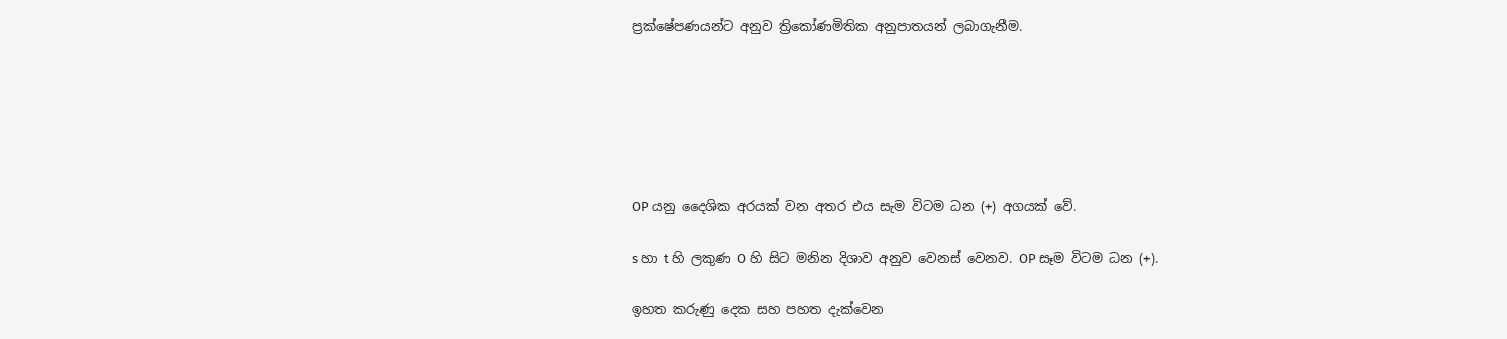ප්‍රක්ෂේපණයන්ට අනුව ත්‍රිකෝණමිතික අනුපාතයන් ලබාගැනීම.






OP යනු දෛශික අරයක් වන අතර එය සැම විටම ධන (+) අගයක් වේ.

s හා t හි ලකුණ O හි සිට මනින දිශාව අනුව වෙනස් වෙනව. OP සෑම විටම ධන (+).

ඉහත කරුණු දෙක සහ පහත දැක්වෙන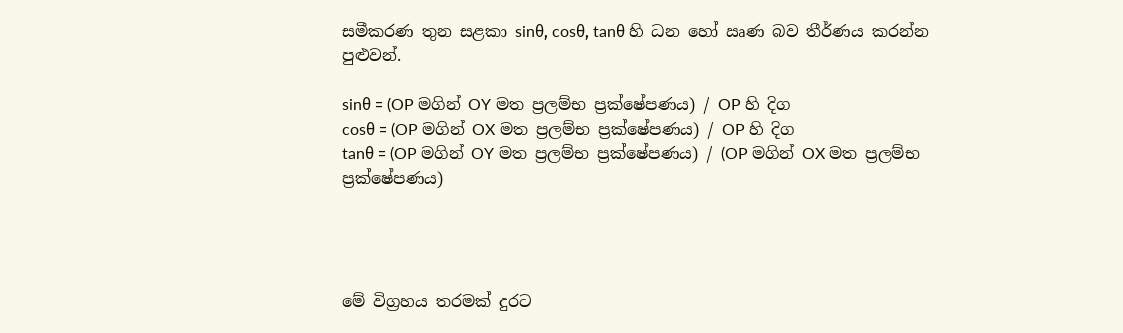සමීකරණ තුන සළකා sinθ, cosθ, tanθ හි ධන හෝ ඍණ බව තීර්ණය කරන්න පුළුවන්.

sinθ = (OP මගින් OY මත ප්‍රලම්භ ප්‍රක්ෂේපණය) / OP හි දිග
cosθ = (OP මගින් OX මත ප්‍රලම්භ ප්‍රක්ෂේපණය) / OP හි දිග
tanθ = (OP මගින් OY මත ප්‍රලම්භ ප්‍රක්ෂේපණය) / (OP මගින් OX මත ප්‍රලම්භ ප්‍රක්ෂේපණය)




මේ විග්‍රහය තරමක් දුරට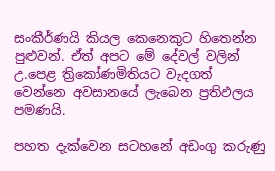සංකීර්ණයි කියල කෙනෙකුට හිතෙන්න පුළුවන්. ඒත් අපට මේ දේවල් වලින් උ.පෙළ ත්‍රිකෝණමිතියට වැදගත් වෙන්නෙ අවසානයේ ලැබෙන ප්‍රතිඵලය පමණයි.

පහත දැක්වෙන සටහනේ අඩංගු කරුණු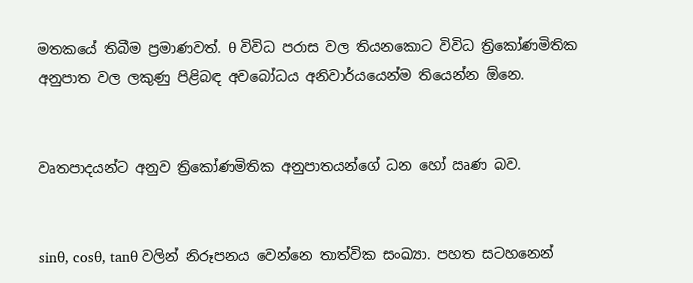මතකයේ තිබීම ප්‍රමාණවත්. θ විවිධ පරාස වල තියනකොට විවිධ ත්‍රිකෝණමිතික අනුපාත වල ලකුණු පිළිබඳ අවබෝධය අනිවාර්යයෙන්ම තියෙන්න ඕනෙ.


වෘතපාදයන්ට අනුව ත්‍රිකෝණමිතික අනුපාතයන්ගේ ධන හෝ ඍණ බව.


sinθ, cosθ, tanθ වලින් නිරූපනය වෙන්නෙ තාත්වික සංඛ්‍යා. පහත සටහනෙන්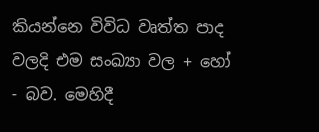කියන්නෙ විවිධ වෘත්ත පාද වලදි එම සංඛ්‍යා වල + හෝ - බව. මෙහිදී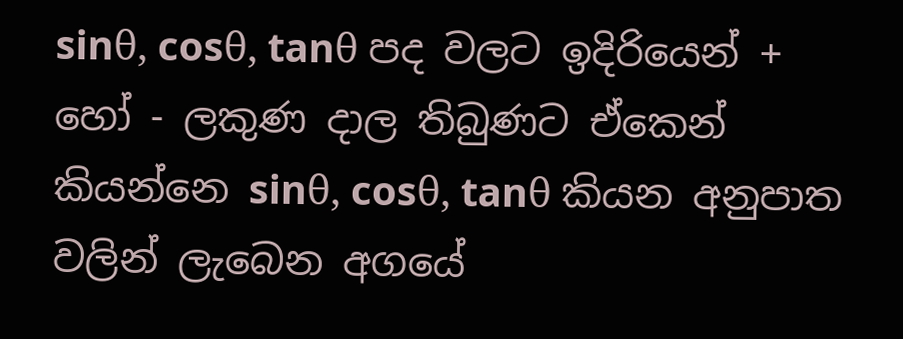sinθ, cosθ, tanθ පද වලට ඉදිරියෙන් + හෝ - ලකුණ දාල තිබුණට ඒකෙන් කියන්නෙ sinθ, cosθ, tanθ කියන අනුපාත වලින් ලැබෙන අගයේ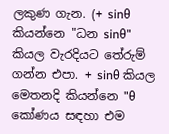ලකුණ ගැන. (+ sinθ කියන්නෙ "ධන sinθ" කියල වැරදියට තේරුම් ගන්න එපා. + sinθ කියල මෙතනදි කියන්නෙ "θ කෝණය සඳහා එම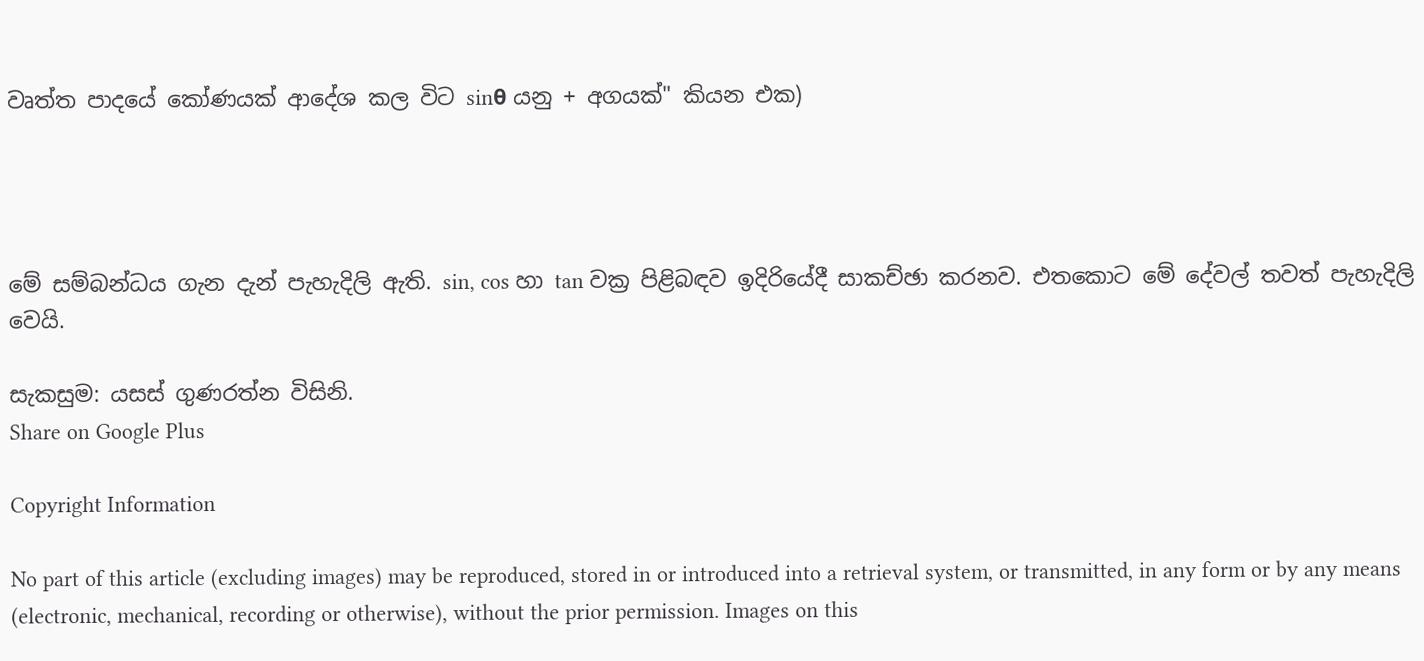වෘත්ත පාදයේ කෝණයක් ආදේශ කල විට sinθ යනු + අගයක්" කියන එක)




මේ සම්බන්ධය ගැන දැන් පැහැදිලි ඇති. sin, cos හා tan වක්‍ර පිළිබඳව ඉදිරියේදී සාකච්ඡා කරනව. එතකොට මේ දේවල් තවත් පැහැදිලි වෙයි.

සැකසුම: යසස් ගුණරත්න විසිනි.
Share on Google Plus

Copyright Information

No part of this article (excluding images) may be reproduced, stored in or introduced into a retrieval system, or transmitted, in any form or by any means (electronic, mechanical, recording or otherwise), without the prior permission. Images on this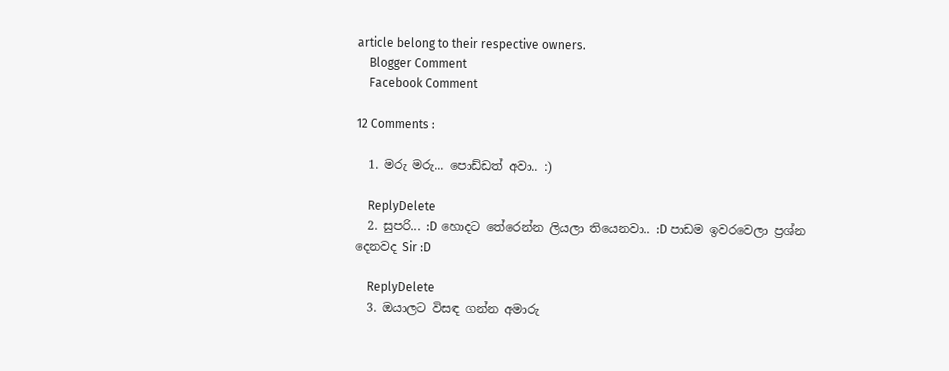article belong to their respective owners.
    Blogger Comment
    Facebook Comment

12 Comments :

  1. මරු මරු... පොඩ්ඩත් අවා.. :)

    ReplyDelete
  2. සුපරි... :D හොදට තේරෙන්න ලියලා තියෙනවා.. :D පාඩම ඉවරවෙලා ප්‍රශ්න දෙනවද Sir :D

    ReplyDelete
  3. ඔයාලට විසඳ ගන්න අමාරු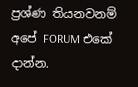ප්‍රශ්ණ තියනවනම් අපේ FORUM එකේ දාන්න.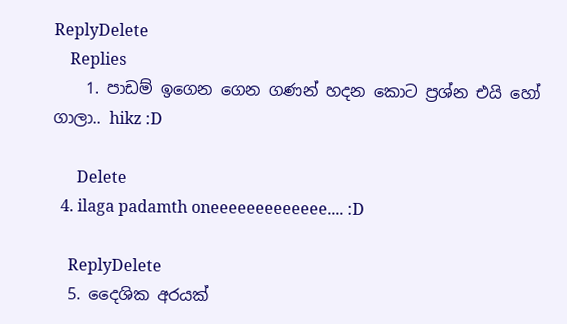ReplyDelete
    Replies
    1. පාඩම් ඉගෙන ගෙන ගණන් හදන කොට ප්‍රශ්න එයි හෝ ගාලා.. hikz :D

      Delete
  4. ilaga padamth oneeeeeeeeeeeee.... :D

    ReplyDelete
  5. දෛශික අරයක්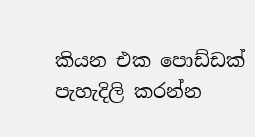කියන එක පොඩ්ඩක් පැහැදිලි කරන්න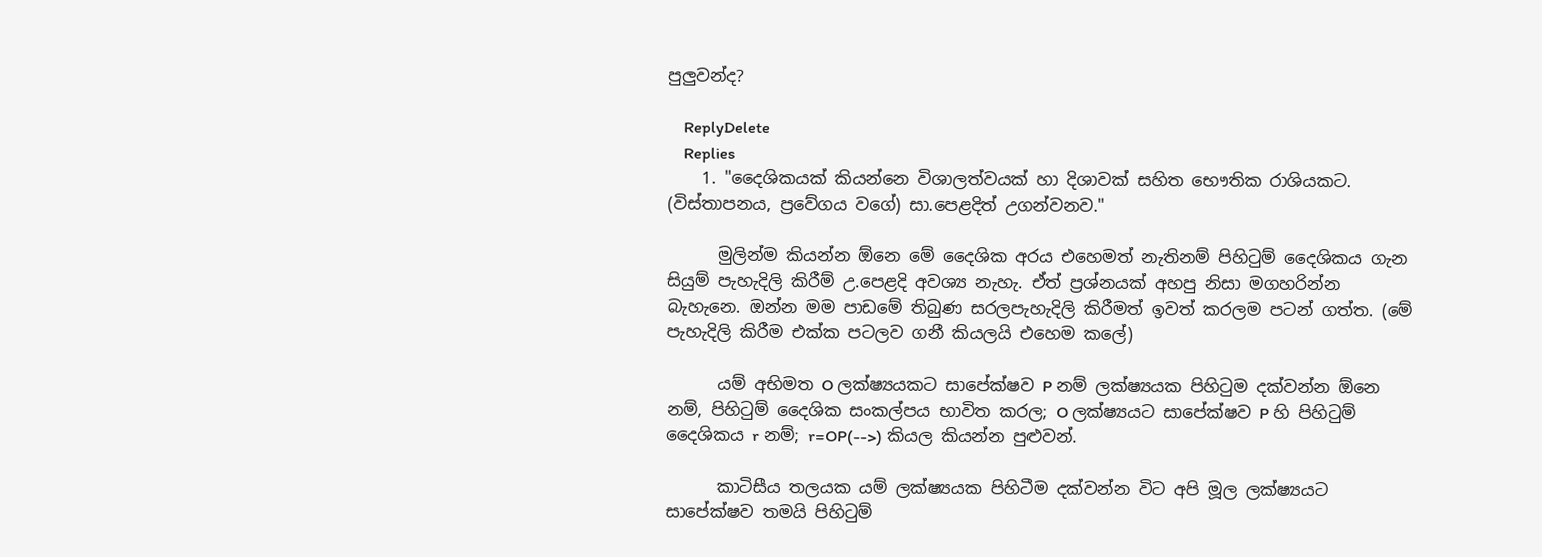පුලුවන්ද?

    ReplyDelete
    Replies
    1. "දෛශිකයක් කියන්නෙ විශාලත්වයක් හා දිශාවක් සහිත භෞතික රාශියකට. (විස්තාපනය, ප්‍රවේගය වගේ) සා.පෙළදිත් උගන්වනව."

      මුලින්ම කියන්න ඕනෙ මේ දෛශික අරය එහෙමත් නැතිනම් පිහිටුම් දෛශිකය ගැන සියුම් පැහැදිලි කිරීම් උ.පෙළදි අවශ්‍ය නැහැ. ඒත් ප්‍රශ්නයක් අහපු නිසා මගහරින්න බැහැනෙ. ඔන්න මම පාඩමේ තිබුණ සරලපැහැදිලි කිරීමත් ඉවත් කරලම පටන් ගත්ත. (මේ පැහැදිලි කිරීම එක්ක පටලව ගනී කියලයි එහෙම කලේ)

      යම් අභිමත O ලක්ෂ්‍යයකට සාපේක්ෂව P නම් ලක්ෂ්‍යයක පිහිටුම දක්වන්න ඕනෙ නම්, පිහිටුම් දෛශික සංකල්පය භාවිත කරල; O ලක්ෂ්‍යයට සාපේක්ෂව P හි පිහිටුම් දෛශිකය r නම්; r=OP(-->) කියල කියන්න පුළුවන්.

      කාටිසීය තලයක යම් ලක්ෂ්‍යයක පිහිටීම දක්වන්න විට අපි මූල ලක්ෂ්‍යයට සාපේක්ෂව තමයි පිහිටුම්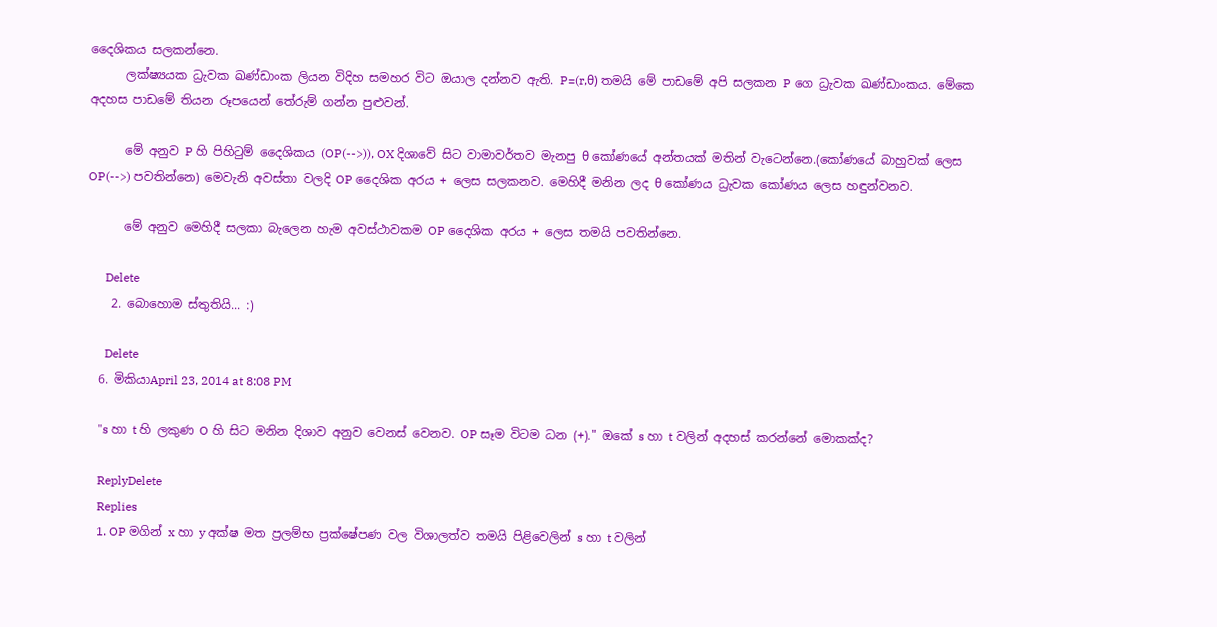දෛශිකය සලකන්නෙ.
      ලක්ෂ්‍යයක ධ්‍රැවක ඛණ්ඩාංක ලියන විදිහ සමහර විට ඔයාල දන්නව ඇති. P=(r,θ) තමයි මේ පාඩමේ අපි සලකන P ගෙ ධ්‍රැවක ඛණ්ඩාංකය. මේකෙ අදහස පාඩමේ තියන රූපයෙන් තේරුම් ගන්න පුළුවන්.

      මේ අනුව P හි පිහිටුම් දෛශිකය (OP(-->)), OX දිශාවේ සිට වාමාවර්තව මැනපු θ කෝණයේ අන්තයක් මතින් වැටෙන්නෙ.(කෝණයේ බාහුවක් ලෙස OP(-->) පවතින්නෙ) මෙවැනි අවස්තා වලදි OP දෛශික අරය + ලෙස සලකනව. මෙහිදී මනින ලද θ කෝණය ධ්‍රැවක කෝණය ලෙස හඳුන්වනව.

      මේ අනුව මෙහිදී සලකා බැලෙන හැම අවස්ථාවකම OP දෛශික අරය + ලෙස තමයි පවතින්නෙ.

      Delete
    2. බොහොම ස්තුතියි... :)

      Delete
  6. මිකියාApril 23, 2014 at 8:08 PM

    "s හා t හි ලකුණ O හි සිට මනින දිශාව අනුව වෙනස් වෙනව. OP සෑම විටම ධන (+)." ඔකේ s හා t වලින් අදහස් කරන්නේ මොකක්ද?

    ReplyDelete
    Replies
    1. OP මගින් x හා y අක්ෂ මත ප්‍රලම්භ ප්‍රක්ෂේපණ වල විශාලත්ව තමයි පිළිවෙලින් s හා t වලින්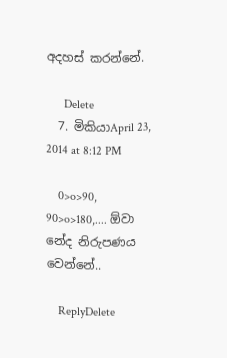අදහස් කරන්නේ.

      Delete
  7. මිකියාApril 23, 2014 at 8:12 PM

    0>o>90, 90>o>180,.... ඕවා නේද නිරුපණය වෙන්නේ..

    ReplyDelete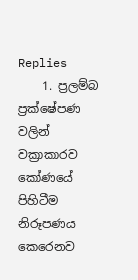Replies
    1. ප්‍රලම්බ ප්‍රක්ෂේපණ වලින් වක්‍රාකාරව කෝණයේ පිහිටීම නිරූපණය කෙරෙනව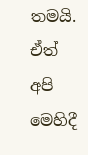තමයි. ඒත් අපි මෙහිදී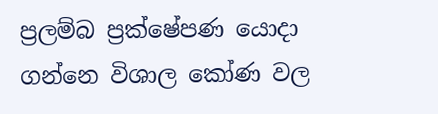ප්‍රලම්බ ප්‍රක්ෂේපණ යොදා ගන්නෙ විශාල කෝණ වල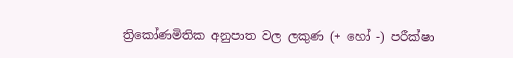ත්‍රිකෝණමිතික අනුපාත වල ලකුණ (+ හෝ -) පරීක්ෂා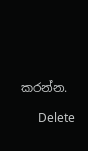කරන්න.

      Delete